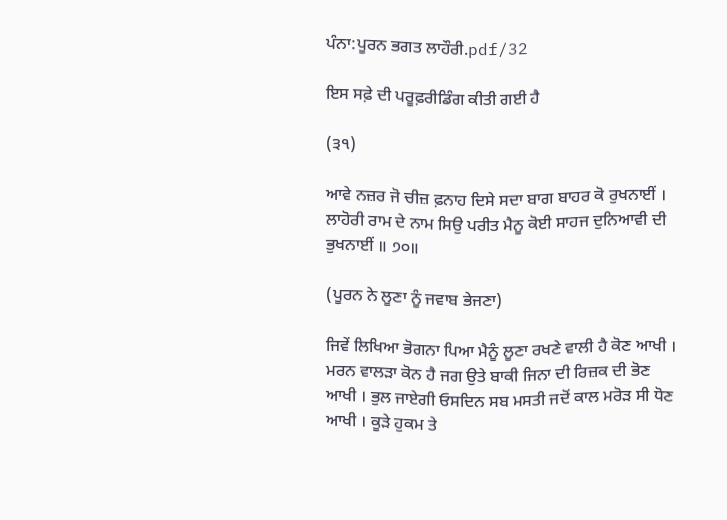ਪੰਨਾ:ਪੂਰਨ ਭਗਤ ਲਾਹੌਰੀ.pdf/32

ਇਸ ਸਫ਼ੇ ਦੀ ਪਰੂਫ਼ਰੀਡਿੰਗ ਕੀਤੀ ਗਈ ਹੈ

(੩੧)

ਆਵੇ ਨਜ਼ਰ ਜੋ ਚੀਜ਼ ਫ਼ਨਾਹ ਦਿਸੇ ਸਦਾ ਬਾਗ ਬਾਹਰ ਕੋ ਰੁਖਨਾਈਂ । ਲਾਹੋਰੀ ਰਾਮ ਦੇ ਨਾਮ ਸਿਉ ਪਰੀਤ ਮੈਨੂ ਕੋਈ ਸਾਹਜ ਦੁਨਿਆਵੀ ਦੀ ਭੁਖਨਾਈਂ ॥ ੭੦॥

(ਪੂਰਨ ਨੇ ਲੂਣਾ ਨੂੰ ਜਵਾਬ ਭੇਜਣਾ)

ਜਿਵੇਂ ਲਿਖਿਆ ਭੋਗਨਾ ਪਿਆ ਮੈਨੂੰ ਲੂਣਾ ਰਖਣੇ ਵਾਲੀ ਹੈ ਕੋਣ ਆਖੀ । ਮਰਨ ਵਾਲੜਾ ਕੋਨ ਹੈ ਜਗ ਉਤੇ ਬਾਕੀ ਜਿਨਾ ਦੀ ਰਿਜ਼ਕ ਦੀ ਭੋਣ ਆਖੀ । ਭੁਲ ਜਾਏਗੀ ਓਸਦਿਨ ਸਬ ਮਸਤੀ ਜਦੋਂ ਕਾਲ ਮਰੋੜ ਸੀ ਧੋਣ ਆਖੀ । ਕੂੜੇ ਹੁਕਮ ਤੇ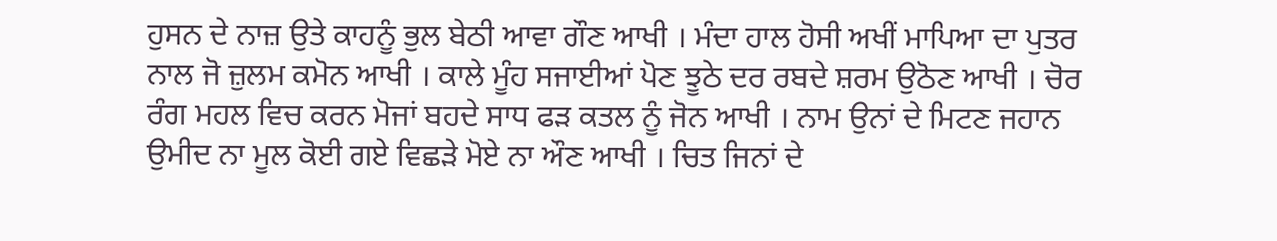ਹੁਸਨ ਦੇ ਨਾਜ਼ ਉਤੇ ਕਾਹਨੂੰ ਭੁਲ ਬੇਠੀ ਆਵਾ ਗੌਣ ਆਖੀ । ਮੰਦਾ ਹਾਲ ਹੋਸੀ ਅਖੀਂ ਮਾਪਿਆ ਦਾ ਪੁਤਰ ਨਾਲ ਜੋ ਜ਼ੁਲਮ ਕਮੋਨ ਆਖੀ । ਕਾਲੇ ਮੂੰਹ ਸਜਾਈਆਂ ਪੋਣ ਝੂਠੇ ਦਰ ਰਬਦੇ ਸ਼ਰਮ ਉਠੋਣ ਆਖੀ । ਚੋਰ ਰੰਗ ਮਹਲ ਵਿਚ ਕਰਨ ਮੋਜਾਂ ਬਹਦੇ ਸਾਧ ਫੜ ਕਤਲ ਨੂੰ ਜੋਨ ਆਖੀ । ਨਾਮ ਉਨਾਂ ਦੇ ਮਿਟਣ ਜਹਾਨ ਉਮੀਦ ਨਾ ਮੂਲ ਕੋਈ ਗਏ ਵਿਛੜੇ ਮੋਏ ਨਾ ਔਣ ਆਖੀ । ਚਿਤ ਜਿਨਾਂ ਦੇ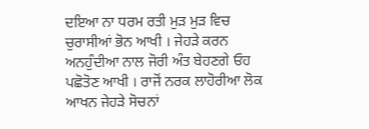ਦਇਆ ਨਾ ਧਰਮ ਰਤੀ ਮੁੜ ਮੁੜ ਵਿਚ ਚੁਰਾਸੀਆਂ ਭੋਨ ਆਖੀ । ਜੇਹੜੇ ਕਰਨ ਅਨਹੁੰਦੀਆ ਨਾਲ ਜੋਰੀ ਅੰਤ ਬੇਹਣਗੇ ਓਹ ਪਛੋਤੋਣ ਆਖੀ । ਰਾਜੋਂ ਨਰਕ ਲਾਹੋਰੀਆ ਲੋਕ ਆਖਨ ਜੇਹੜੇ ਸੋਚਨਾਂ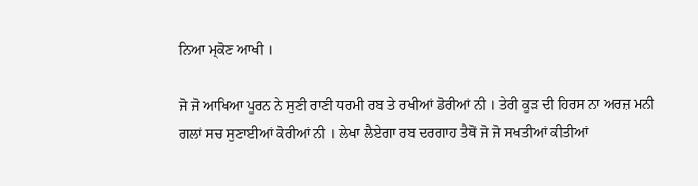ਨਿਆ ਮ੍ਕੋਣ ਆਖੀ ।

ਜੋ ਜੋ ਆਖਿਆ ਪੂਰਨ ਨੇ ਸੁਣੀ ਰਾਣੀ ਧਰਮੀ ਰਬ ਤੇ ਰਖੀਆਂ ਡੋਰੀਆਂ ਨੀ । ਤੇਰੀ ਕੂੜ ਦੀ ਹਿਰਸ ਨਾ ਅਰਜ਼ ਮਨੀ ਗਲਾਂ ਸਚ ਸੁਣਾਈਆਂ ਕੋਰੀਆਂ ਨੀ । ਲੇਖਾ ਲੈਏਗਾ ਰਬ ਦਰਗਾਹ ਤੈਥੋਂ ਜੋ ਜੋ ਸਖਤੀਆਂ ਕੀਤੀਆਂ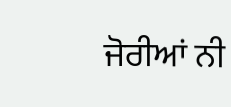ਜੋਰੀਆਂ ਨੀ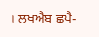। ਲਖਐਬ ਛਪੈ-